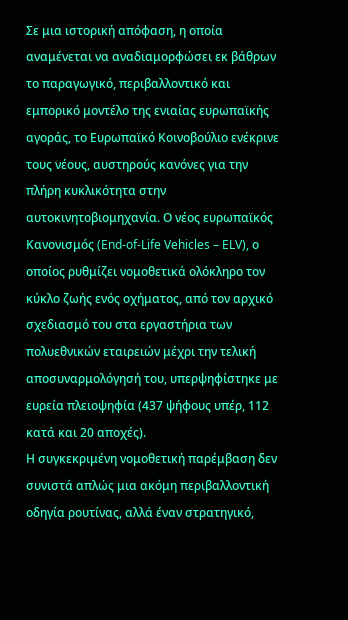Σε μια ιστορική απόφαση, η οποία αναμένεται να αναδιαμορφώσει εκ βάθρων το παραγωγικό, περιβαλλοντικό και εμπορικό μοντέλο της ενιαίας ευρωπαϊκής αγοράς, το Ευρωπαϊκό Κοινοβούλιο ενέκρινε τους νέους, αυστηρούς κανόνες για την πλήρη κυκλικότητα στην αυτοκινητοβιομηχανία. Ο νέος ευρωπαϊκός Κανονισμός (End-of-Life Vehicles – ELV), ο οποίος ρυθμίζει νομοθετικά ολόκληρο τον κύκλο ζωής ενός οχήματος, από τον αρχικό σχεδιασμό του στα εργαστήρια των πολυεθνικών εταιρειών μέχρι την τελική αποσυναρμολόγησή του, υπερψηφίστηκε με ευρεία πλειοψηφία (437 ψήφους υπέρ, 112 κατά και 20 αποχές).
Η συγκεκριμένη νομοθετική παρέμβαση δεν συνιστά απλώς μια ακόμη περιβαλλοντική οδηγία ρουτίνας, αλλά έναν στρατηγικό,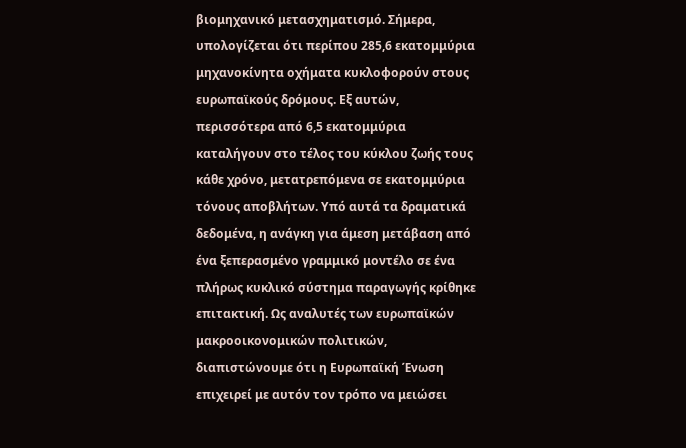βιομηχανικό μετασχηματισμό. Σήμερα, υπολογίζεται ότι περίπου 285,6 εκατομμύρια μηχανοκίνητα οχήματα κυκλοφορούν στους ευρωπαϊκούς δρόμους. Εξ αυτών, περισσότερα από 6,5 εκατομμύρια καταλήγουν στο τέλος του κύκλου ζωής τους κάθε χρόνο, μετατρεπόμενα σε εκατομμύρια τόνους αποβλήτων. Υπό αυτά τα δραματικά δεδομένα, η ανάγκη για άμεση μετάβαση από ένα ξεπερασμένο γραμμικό μοντέλο σε ένα πλήρως κυκλικό σύστημα παραγωγής κρίθηκε επιτακτική. Ως αναλυτές των ευρωπαϊκών μακροοικονομικών πολιτικών, διαπιστώνουμε ότι η Ευρωπαϊκή Ένωση επιχειρεί με αυτόν τον τρόπο να μειώσει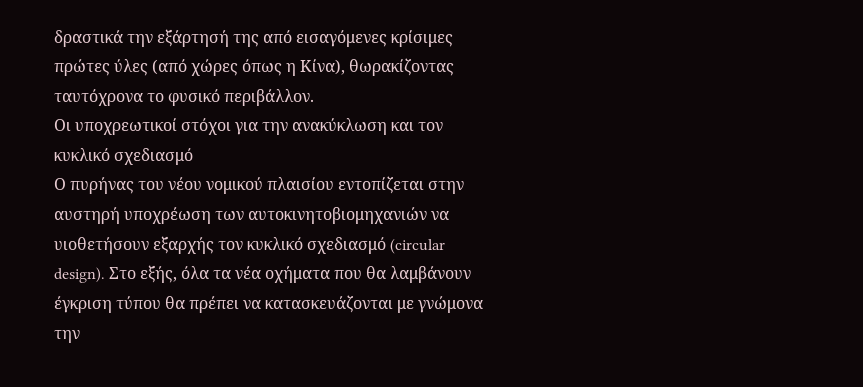δραστικά την εξάρτησή της από εισαγόμενες κρίσιμες πρώτες ύλες (από χώρες όπως η Κίνα), θωρακίζοντας ταυτόχρονα το φυσικό περιβάλλον.
Οι υποχρεωτικοί στόχοι για την ανακύκλωση και τον κυκλικό σχεδιασμό
Ο πυρήνας του νέου νομικού πλαισίου εντοπίζεται στην αυστηρή υποχρέωση των αυτοκινητοβιομηχανιών να υιοθετήσουν εξαρχής τον κυκλικό σχεδιασμό (circular design). Στο εξής, όλα τα νέα οχήματα που θα λαμβάνουν έγκριση τύπου θα πρέπει να κατασκευάζονται με γνώμονα την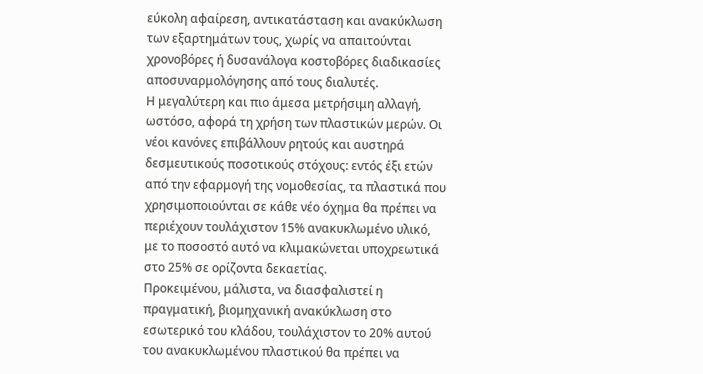εύκολη αφαίρεση, αντικατάσταση και ανακύκλωση των εξαρτημάτων τους, χωρίς να απαιτούνται χρονοβόρες ή δυσανάλογα κοστοβόρες διαδικασίες αποσυναρμολόγησης από τους διαλυτές.
Η μεγαλύτερη και πιο άμεσα μετρήσιμη αλλαγή, ωστόσο, αφορά τη χρήση των πλαστικών μερών. Οι νέοι κανόνες επιβάλλουν ρητούς και αυστηρά δεσμευτικούς ποσοτικούς στόχους: εντός έξι ετών από την εφαρμογή της νομοθεσίας, τα πλαστικά που χρησιμοποιούνται σε κάθε νέο όχημα θα πρέπει να περιέχουν τουλάχιστον 15% ανακυκλωμένο υλικό, με το ποσοστό αυτό να κλιμακώνεται υποχρεωτικά στο 25% σε ορίζοντα δεκαετίας.
Προκειμένου, μάλιστα, να διασφαλιστεί η πραγματική, βιομηχανική ανακύκλωση στο εσωτερικό του κλάδου, τουλάχιστον το 20% αυτού του ανακυκλωμένου πλαστικού θα πρέπει να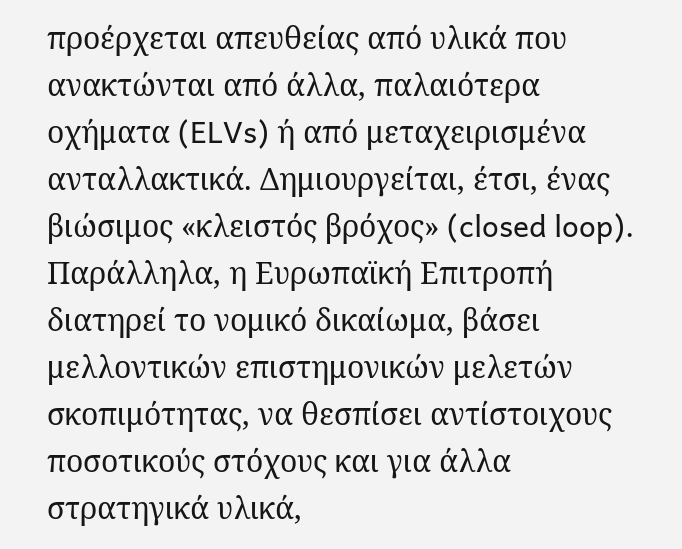προέρχεται απευθείας από υλικά που ανακτώνται από άλλα, παλαιότερα οχήματα (ELVs) ή από μεταχειρισμένα ανταλλακτικά. Δημιουργείται, έτσι, ένας βιώσιμος «κλειστός βρόχος» (closed loop). Παράλληλα, η Ευρωπαϊκή Επιτροπή διατηρεί το νομικό δικαίωμα, βάσει μελλοντικών επιστημονικών μελετών σκοπιμότητας, να θεσπίσει αντίστοιχους ποσοτικούς στόχους και για άλλα στρατηγικά υλικά,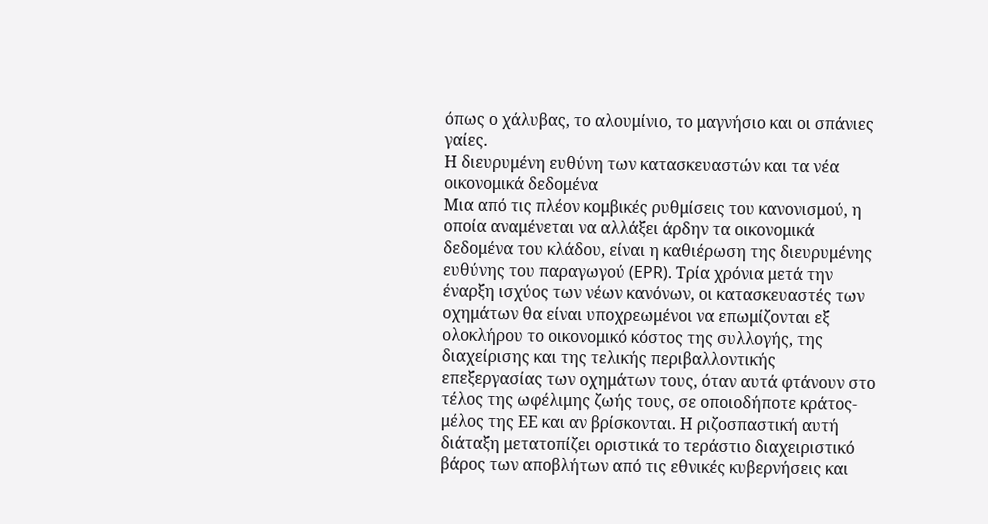όπως ο χάλυβας, το αλουμίνιο, το μαγνήσιο και οι σπάνιες γαίες.
Η διευρυμένη ευθύνη των κατασκευαστών και τα νέα οικονομικά δεδομένα
Μια από τις πλέον κομβικές ρυθμίσεις του κανονισμού, η οποία αναμένεται να αλλάξει άρδην τα οικονομικά δεδομένα του κλάδου, είναι η καθιέρωση της διευρυμένης ευθύνης του παραγωγού (EPR). Τρία χρόνια μετά την έναρξη ισχύος των νέων κανόνων, οι κατασκευαστές των οχημάτων θα είναι υποχρεωμένοι να επωμίζονται εξ ολοκλήρου το οικονομικό κόστος της συλλογής, της διαχείρισης και της τελικής περιβαλλοντικής επεξεργασίας των οχημάτων τους, όταν αυτά φτάνουν στο τέλος της ωφέλιμης ζωής τους, σε οποιοδήποτε κράτος-μέλος της ΕΕ και αν βρίσκονται. Η ριζοσπαστική αυτή διάταξη μετατοπίζει οριστικά το τεράστιο διαχειριστικό βάρος των αποβλήτων από τις εθνικές κυβερνήσεις και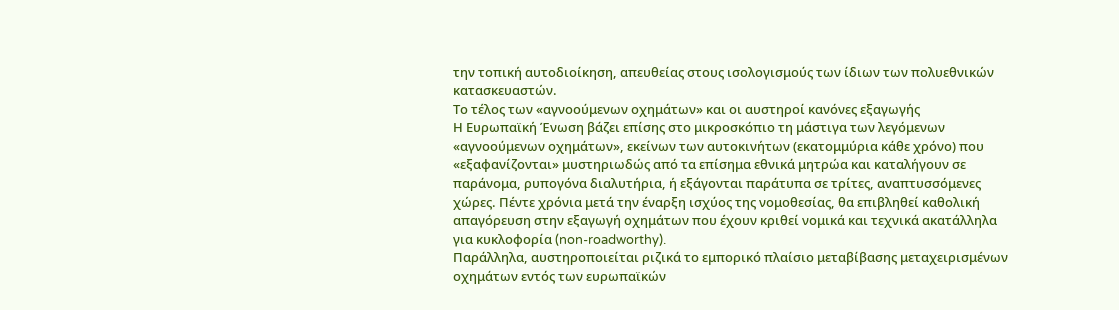την τοπική αυτοδιοίκηση, απευθείας στους ισολογισμούς των ίδιων των πολυεθνικών κατασκευαστών.
Το τέλος των «αγνοούμενων οχημάτων» και οι αυστηροί κανόνες εξαγωγής
Η Ευρωπαϊκή Ένωση βάζει επίσης στο μικροσκόπιο τη μάστιγα των λεγόμενων «αγνοούμενων οχημάτων», εκείνων των αυτοκινήτων (εκατομμύρια κάθε χρόνο) που «εξαφανίζονται» μυστηριωδώς από τα επίσημα εθνικά μητρώα και καταλήγουν σε παράνομα, ρυπογόνα διαλυτήρια, ή εξάγονται παράτυπα σε τρίτες, αναπτυσσόμενες χώρες. Πέντε χρόνια μετά την έναρξη ισχύος της νομοθεσίας, θα επιβληθεί καθολική απαγόρευση στην εξαγωγή οχημάτων που έχουν κριθεί νομικά και τεχνικά ακατάλληλα για κυκλοφορία (non-roadworthy).
Παράλληλα, αυστηροποιείται ριζικά το εμπορικό πλαίσιο μεταβίβασης μεταχειρισμένων οχημάτων εντός των ευρωπαϊκών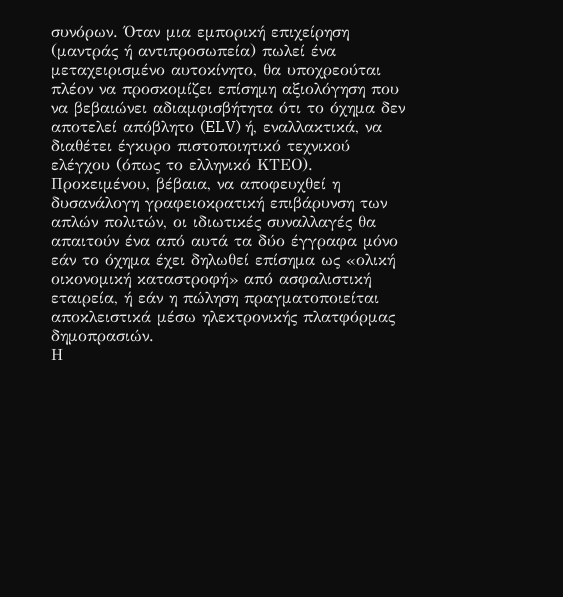συνόρων. Όταν μια εμπορική επιχείρηση (μαντράς ή αντιπροσωπεία) πωλεί ένα μεταχειρισμένο αυτοκίνητο, θα υποχρεούται πλέον να προσκομίζει επίσημη αξιολόγηση που να βεβαιώνει αδιαμφισβήτητα ότι το όχημα δεν αποτελεί απόβλητο (ELV) ή, εναλλακτικά, να διαθέτει έγκυρο πιστοποιητικό τεχνικού ελέγχου (όπως το ελληνικό ΚΤΕΟ). Προκειμένου, βέβαια, να αποφευχθεί η δυσανάλογη γραφειοκρατική επιβάρυνση των απλών πολιτών, οι ιδιωτικές συναλλαγές θα απαιτούν ένα από αυτά τα δύο έγγραφα μόνο εάν το όχημα έχει δηλωθεί επίσημα ως «ολική οικονομική καταστροφή» από ασφαλιστική εταιρεία, ή εάν η πώληση πραγματοποιείται αποκλειστικά μέσω ηλεκτρονικής πλατφόρμας δημοπρασιών.
Η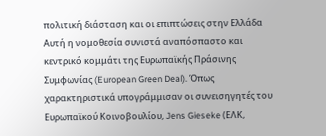πολιτική διάσταση και οι επιπτώσεις στην Ελλάδα
Αυτή η νομοθεσία συνιστά αναπόσπαστο και κεντρικό κομμάτι της Ευρωπαϊκής Πράσινης Συμφωνίας (European Green Deal). Όπως χαρακτηριστικά υπογράμμισαν οι συνεισηγητές του Ευρωπαϊκού Κοινοβουλίου, Jens Gieseke (ΕΛΚ,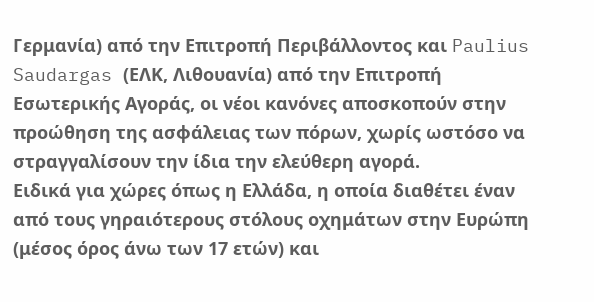Γερμανία) από την Επιτροπή Περιβάλλοντος και Paulius Saudargas (ΕΛΚ, Λιθουανία) από την Επιτροπή Εσωτερικής Αγοράς, οι νέοι κανόνες αποσκοπούν στην προώθηση της ασφάλειας των πόρων, χωρίς ωστόσο να στραγγαλίσουν την ίδια την ελεύθερη αγορά.
Ειδικά για χώρες όπως η Ελλάδα, η οποία διαθέτει έναν από τους γηραιότερους στόλους οχημάτων στην Ευρώπη (μέσος όρος άνω των 17 ετών) και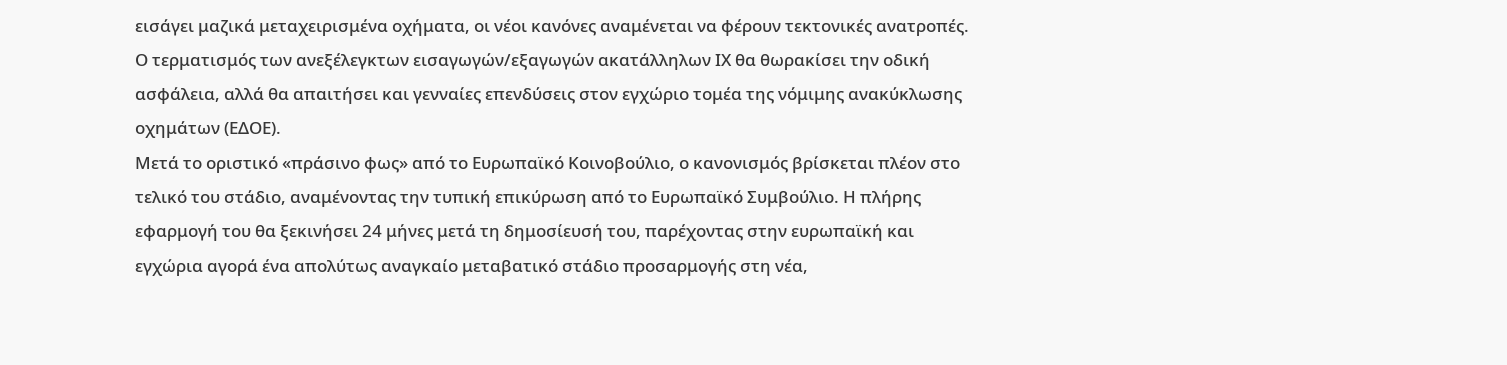εισάγει μαζικά μεταχειρισμένα οχήματα, οι νέοι κανόνες αναμένεται να φέρουν τεκτονικές ανατροπές. Ο τερματισμός των ανεξέλεγκτων εισαγωγών/εξαγωγών ακατάλληλων ΙΧ θα θωρακίσει την οδική ασφάλεια, αλλά θα απαιτήσει και γενναίες επενδύσεις στον εγχώριο τομέα της νόμιμης ανακύκλωσης οχημάτων (ΕΔΟΕ).
Μετά το οριστικό «πράσινο φως» από το Ευρωπαϊκό Κοινοβούλιο, ο κανονισμός βρίσκεται πλέον στο τελικό του στάδιο, αναμένοντας την τυπική επικύρωση από το Ευρωπαϊκό Συμβούλιο. Η πλήρης εφαρμογή του θα ξεκινήσει 24 μήνες μετά τη δημοσίευσή του, παρέχοντας στην ευρωπαϊκή και εγχώρια αγορά ένα απολύτως αναγκαίο μεταβατικό στάδιο προσαρμογής στη νέα,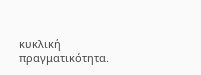κυκλική πραγματικότητα.